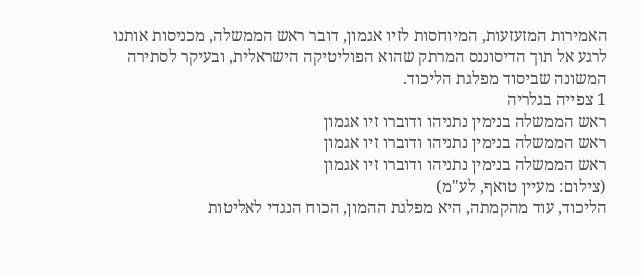האמירות המזעזעות, המיוחסות לזיו אגמון, דובר ראש הממשלה, מכניסות אותנו לרגע אל תוך הדיסוננס המרתק שהוא הפוליטיקה הישראלית, ובעיקר לסתירה המשונה שביסוד מפלגת הליכוד.
1 צפייה בגלריה
ראש הממשלה בנימין נתניהו ודוברו זיו אגמון
ראש הממשלה בנימין נתניהו ודוברו זיו אגמון
ראש הממשלה בנימין נתניהו ודוברו זיו אגמון
(צילום: מעיין טואף, לע"מ)
הליכוד, עוד מהקמתה, היא מפלגת ההמון, הכוח הנגדי לאליטות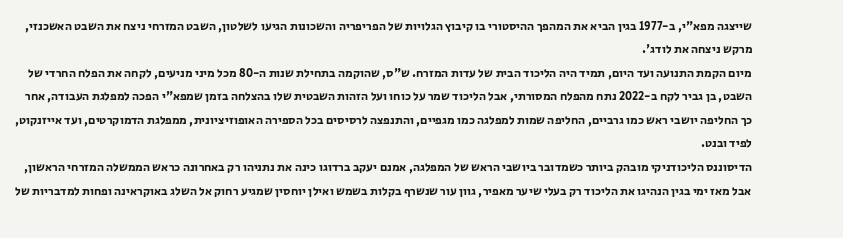שייצגה מפא"י, ב-1977 בגין הביא את המהפך ההיסטורי בו קיבוץ הגלויות של הפריפריה והשכונות הגיעו לשלטון, השבט המזרחי ניצח את השבט האשכנזי, מרקש ניצחה את לודג'.
מיום הקמת התנועה ועד היום, תמיד היה הליכוד הבית של עדות המזרח. ש"ס, שהוקמה בתחילת שנות ה-80 מכל מיני מניעים, לקחה את הפלח החרדי של השבט, בן גביר לקח ב-2022 נתח מהפלח המסורתי, אבל הליכוד שמר על כוחו ועל הזהות השבטית שלו בהצלחה בזמן שמפא"י הפכה למפלגת העבודה, אחר כך החליפה יושבי ראש כמו גרביים, החליפה שמות למפלגה כמו מגפיים, והתנפצה לרסיסים בכל הספירה האופוזיציונית, ממפלגת הדמוקרטים, ועד אייזנקוט, לפיד ובנט.
הדיסוננס הליכודניקי מובהק ביותר כשמדובר ביושבי הראש של המפלגה, אמנם יעקב ברדוגו כינה את נתניהו רק באחרונה כראש הממשלה המזרחי הראשון, אבל מאז ימי בגין הנהיגו את הליכוד רק בעלי שיער מאפיר, גוון עור שנשרף בקלות בשמש ואילן יוחסין שמגיע רחוק אל השלג באוקראינה ופחות למדבריות של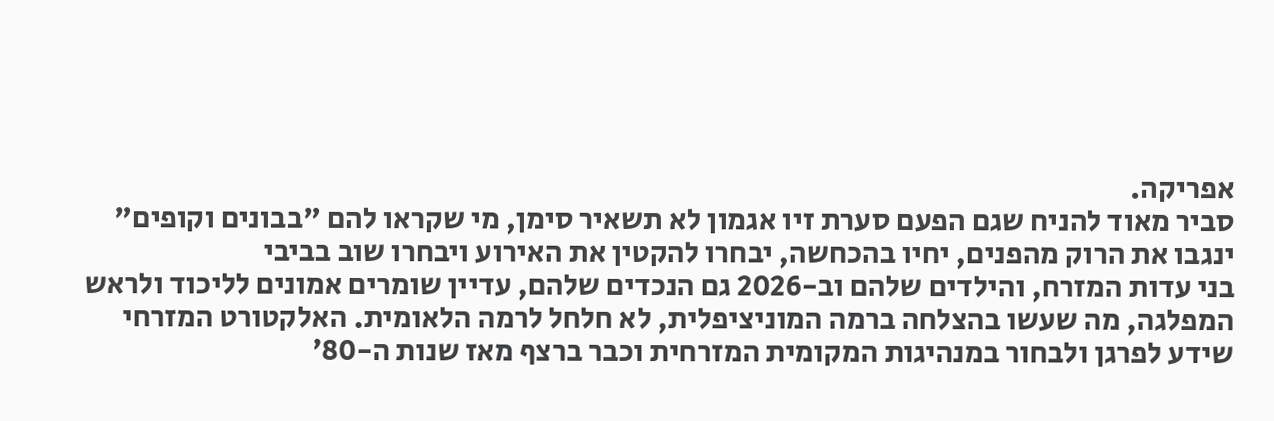אפריקה.
סביר מאוד להניח שגם הפעם סערת זיו אגמון לא תשאיר סימן, מי שקראו להם "בבונים וקופים" ינגבו את הרוק מהפנים, יחיו בהכחשה, יבחרו להקטין את האירוע ויבחרו שוב בביבי
בני עדות המזרח, והילדים שלהם וב-2026 גם הנכדים שלהם, עדיין שומרים אמונים לליכוד ולראש המפלגה, מה שעשו בהצלחה ברמה המוניציפלית, לא חלחל לרמה הלאומית. האלקטורט המזרחי שידע לפרגן ולבחור במנהיגות המקומית המזרחית וכבר ברצף מאז שנות ה-80׳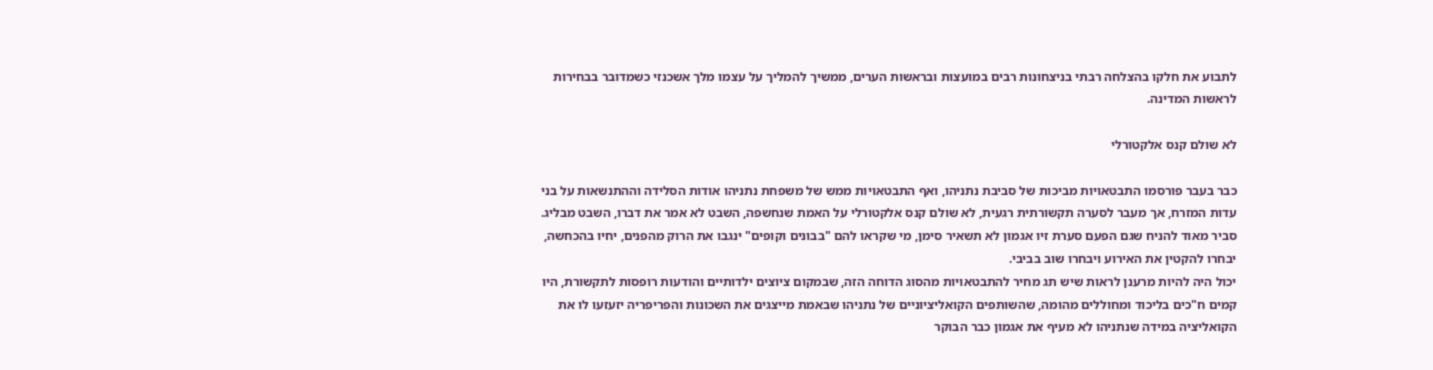לתבוע את חלקו בהצלחה רבתי בניצחונות רבים במועצות ובראשות הערים, ממשיך להמליך על עצמו מלך אשכנזי כשמדובר בבחירות לראשות המדינה.

לא שולם קנס אלקטורלי

כבר בעבר פורסמו התבטאויות מביכות של סביבת נתניהו, ואף התבטאויות ממש של משפחת נתניהו אודות הסלידה וההתנשאות על בני עדות המזרח, אך מעבר לסערה תקשורתית רגעית, לא שולם קנס אלקטורלי על האמת שנחשפה, השבט לא אמר את דברו, השבט מבליג.
סביר מאוד להניח שגם הפעם סערת זיו אגמון לא תשאיר סימן, מי שקראו להם "בבונים וקופים" ינגבו את הרוק מהפנים, יחיו בהכחשה, יבחרו להקטין את האירוע ויבחרו שוב בביבי.
יכול היה להיות מרענן לראות שיש תג מחיר להתבטאויות מהסוג הדוחה הזה, שבמקום ציוצים ילדותיים והודעות רופסות לתקשורת, היו קמים ח"כים בליכוד ומחוללים מהומה, שהשותפים הקואליציוניים של נתניהו שבאמת מייצגים את השכונות והפריפריה יזעזעו לו את הקואליציה במידה שנתניהו לא מעיף את אגמון כבר הבוקר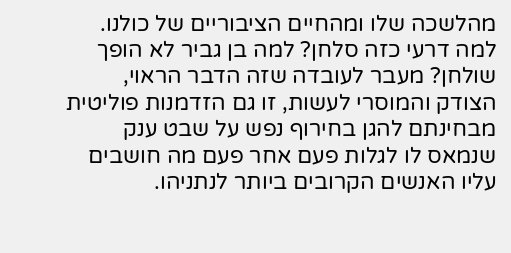מהלשכה שלו ומהחיים הציבוריים של כולנו. למה דרעי כזה סלחן? למה בן גביר לא הופך שולחן? מעבר לעובדה שזה הדבר הראוי, הצודק והמוסרי לעשות, זו גם הזדמנות פוליטית מבחינתם להגן בחירוף נפש על שבט ענק שנמאס לו לגלות פעם אחר פעם מה חושבים עליו האנשים הקרובים ביותר לנתניהו.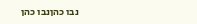נבו כהןנבו כהן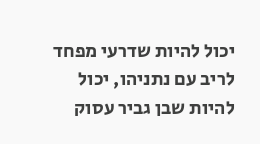יכול להיות שדרעי מפחד לריב עם נתניהו, יכול להיות שבן גביר עסוק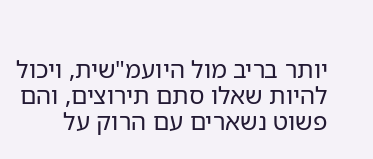יותר בריב מול היועמ"שית, ויכול להיות שאלו סתם תירוצים, והם פשוט נשארים עם הרוק על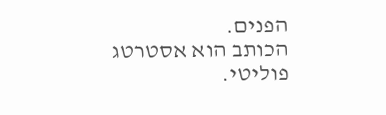הפנים.
הכותב הוא אסטרטג פוליטי.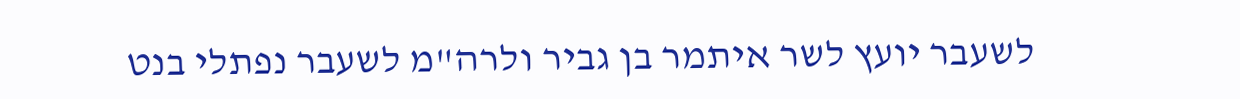לשעבר יועץ לשר איתמר בן גביר ולרה"מ לשעבר נפתלי בנט